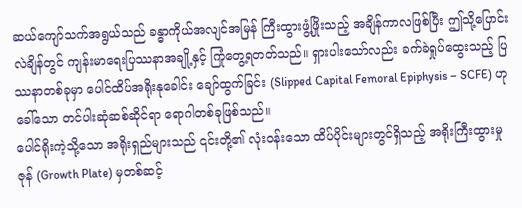ဆယ်ကျော်သက်အရွယ်သည် ခန္ဓာကိုယ်အလျင်အမြန် ကြီးထွားဖွံ့ဖြိုးသည့် အချိန်ကာလဖြစ်ပြီး ဤသို့ပြောင်းလဲချိန်တွင် ကျန်းမာရေးပြဿနာအချို့နှင့် ကြုံတွေ့ရတတ်သည်။ ရှားပါးသော်လည်း ခက်ခဲရှုပ်ထွေးသည့် ပြဿနာတစ်ခုမှာ ပေါင်ထိပ်အရိုးနုခေါင်း ချော်ထွက်ခြင်း (Slipped Capital Femoral Epiphysis – SCFE) ဟုခေါ်သော တင်ပါးဆုံဆစ်ဆိုင်ရာ ရောဂါတစ်ခုဖြစ်သည်။
ပေါင်ရိုးကဲ့သို့သော အရိုးရှည်များသည် ၎င်းတို့၏ လုံးဝန်းသော ထိပ်ပိုင်းများတွင်ရှိသည့် အရိုးကြီးထွားမှုဇုန် (Growth Plate) မှတစ်ဆင့်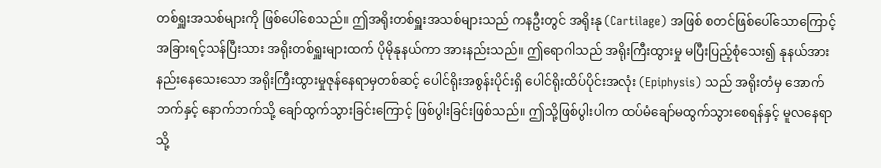တစ်ရှူးအသစ်များကို ဖြစ်ပေါ်စေသည်။ ဤအရိုးတစ်ရှူးအသစ်များသည် ကနဦးတွင် အရိုးနု (Cartilage) အဖြစ် စတင်ဖြစ်ပေါ်သောကြောင့် အခြားရင့်သန်ပြီးသား အရိုးတစ်ရှူးများထက် ပိုမိုနုနယ်ကာ အားနည်းသည်။ ဤရောဂါသည် အရိုးကြီးထွားမှု မပြီးပြည့်စုံသေး၍ နုနယ်အားနည်းနေသေးသော အရိုးကြီးထွားမှုဇုန်နေရာမှတစ်ဆင့် ပေါင်ရိုးအစွန်းပိုင်းရှိ ပေါင်ရိုးထိပ်ပိုင်းအလုံး (Epiphysis) သည် အရိုးတံမှ အောက်ဘက်နှင့် နောက်ဘက်သို့ ချော်ထွက်သွားခြင်းကြောင့် ဖြစ်ပွါးခြင်းဖြစ်သည်။ ဤသို့ဖြစ်ပွါးပါက ထပ်မံချော်မထွက်သွားစေရန်နှင့် မူလနေရာသို့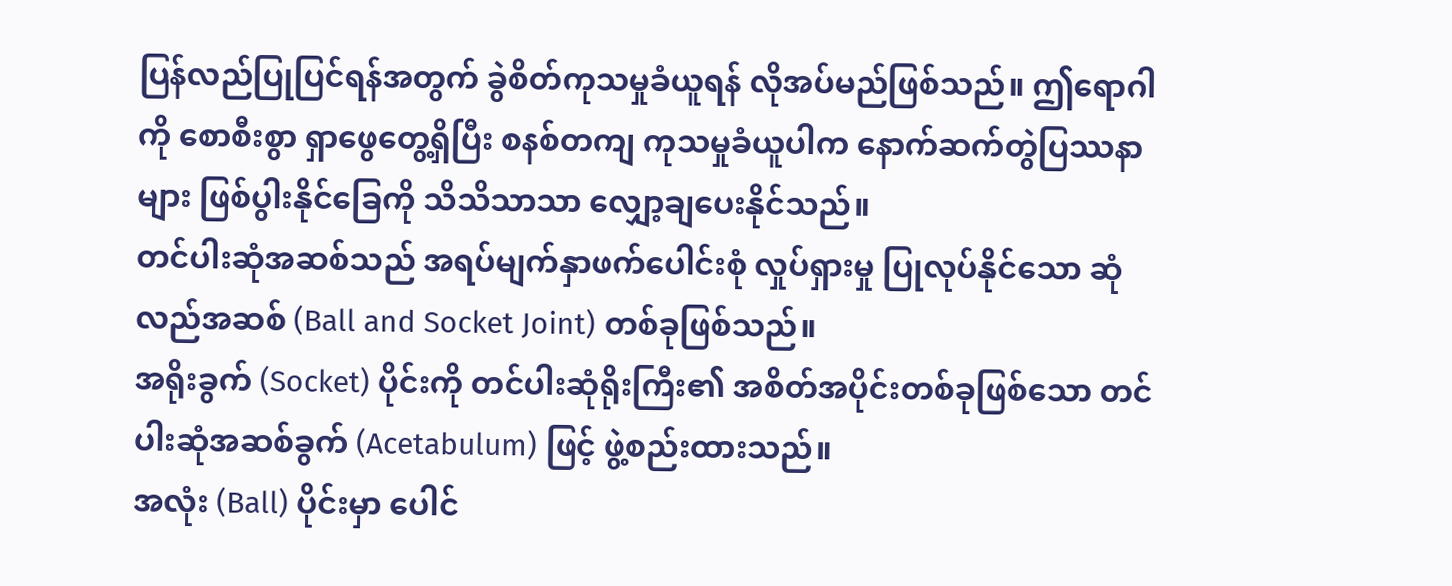ပြန်လည်ပြုပြင်ရန်အတွက် ခွဲစိတ်ကုသမှုခံယူရန် လိုအပ်မည်ဖြစ်သည်။ ဤရောဂါကို စောစီးစွာ ရှာဖွေတွေ့ရှိပြီး စနစ်တကျ ကုသမှုခံယူပါက နောက်ဆက်တွဲပြဿနာများ ဖြစ်ပွါးနိုင်ခြေကို သိသိသာသာ လျှော့ချပေးနိုင်သည်။
တင်ပါးဆုံအဆစ်သည် အရပ်မျက်နှာဖက်ပေါင်းစုံ လှုပ်ရှားမှု ပြုလုပ်နိုင်သော ဆုံလည်အဆစ် (Ball and Socket Joint) တစ်ခုဖြစ်သည်။
အရိုးခွက် (Socket) ပိုင်းကို တင်ပါးဆုံရိုးကြီး၏ အစိတ်အပိုင်းတစ်ခုဖြစ်သော တင်ပါးဆုံအဆစ်ခွက် (Acetabulum) ဖြင့် ဖွဲ့စည်းထားသည်။
အလုံး (Ball) ပိုင်းမှာ ပေါင်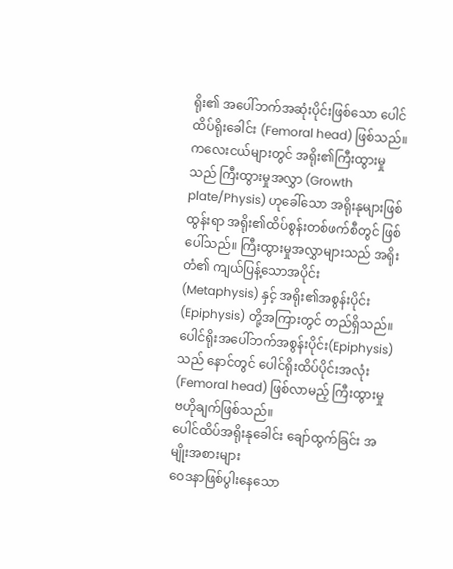ရိုး၏ အပေါ်ဘက်အဆုံးပိုင်းဖြစ်သော ပေါင်ထိပ်ရိုးခေါင်း (Femoral head) ဖြစ်သည်။ ကလေးငယ်များတွင် အရိုး၏ကြီးထွားမှုသည် ကြီးထွားမှုအလွှာ (Growth plate/Physis) ဟုခေါ်သော အရိုးနုများဖြစ်ထွန်းရာ အရိုး၏ထိပ်စွန်းတစ်ဖက်စီတွင် ဖြစ်ပေါ်သည်။ ကြီးထွားမှုအလွှာများသည် အရိုးတံ၏ ကျယ်ပြန့်သောအပိုင်း (Metaphysis) နှင့် အရိုး၏အစွန်းပိုင်း (Epiphysis) တို့အကြားတွင် တည်ရှိသည်။ ပေါင်ရိုးအပေါ်ဘက်အစွန်းပိုင်း(Epiphysis) သည် နောင်တွင် ပေါင်ရိုးထိပ်ပိုင်းအလုံး (Femoral head) ဖြစ်လာမည့် ကြီးထွားမှုဗဟိုချက်ဖြစ်သည်။
ပေါင်ထိပ်အရိုးနုခေါင်း ချော်ထွက်ခြင်း အမျိုးအစားများ
ဝေဒနာဖြစ်ပွါးနေသော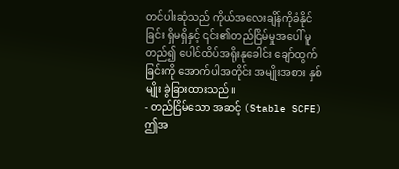တင်ပါးဆုံသည် ကိုယ်အလေးချိန်ကိုခံနိုင်ခြင်း ရှိမရှိနှင့် ၎င်း၏တည်ငြိမ်မှုအပေါ် မူတည်၍ ပေါင်ထိပ်အရိုးနုခေါင်း ချော်ထွက်ခြင်းကို အောက်ပါအတိုင်း အမျိုးအစား နှစ်မျိုး ခွဲခြားထားသည်။
- တည်ငြိမ်သော အဆင့် (Stable SCFE)
ဤအ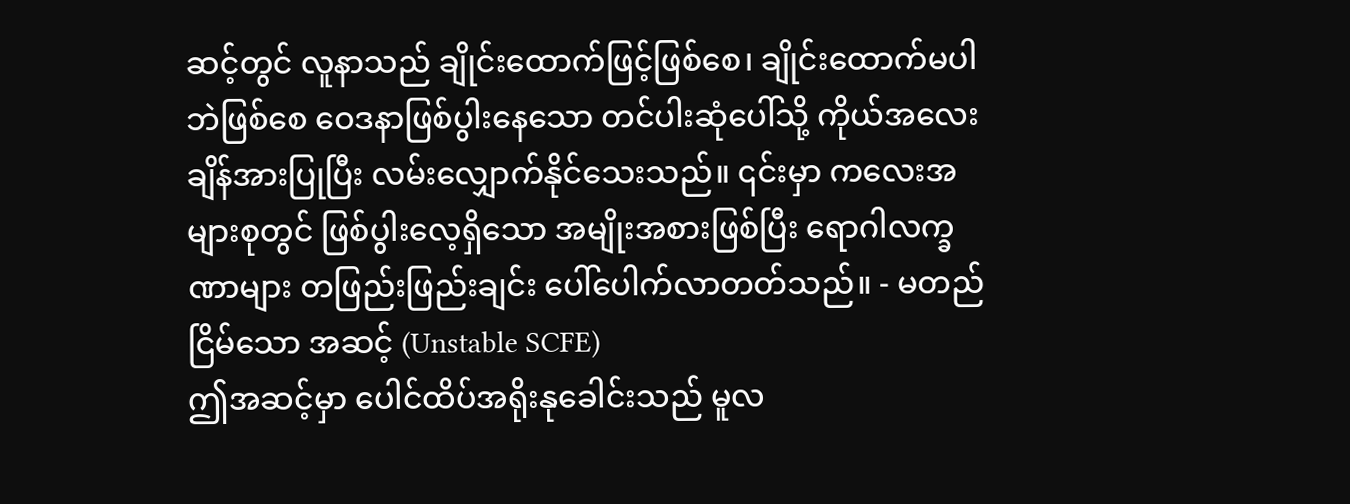ဆင့်တွင် လူနာသည် ချိုင်းထောက်ဖြင့်ဖြစ်စေ၊ ချိုင်းထောက်မပါဘဲဖြစ်စေ ဝေဒနာဖြစ်ပွါးနေသော တင်ပါးဆုံပေါ်သို့ ကိုယ်အလေးချိန်အားပြုပြီး လမ်းလျှောက်နိုင်သေးသည်။ ၎င်းမှာ ကလေးအများစုတွင် ဖြစ်ပွါးလေ့ရှိသော အမျိုးအစားဖြစ်ပြီး ရောဂါလက္ခဏာများ တဖြည်းဖြည်းချင်း ပေါ်ပေါက်လာတတ်သည်။ - မတည်ငြိမ်သော အဆင့် (Unstable SCFE)
ဤအဆင့်မှာ ပေါင်ထိပ်အရိုးနုခေါင်းသည် မူလ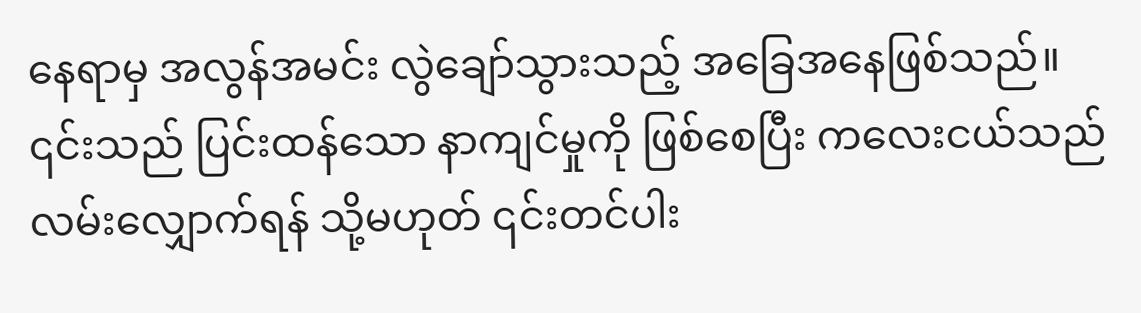နေရာမှ အလွန်အမင်း လွဲချော်သွားသည့် အခြေအနေဖြစ်သည်။ ၎င်းသည် ပြင်းထန်သော နာကျင်မှုကို ဖြစ်စေပြီး ကလေးငယ်သည် လမ်းလျှောက်ရန် သို့မဟုတ် ၎င်းတင်ပါး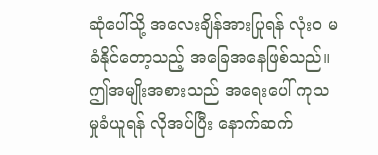ဆုံပေါ်သို့ အလေးချိန်အားပြုရန် လုံးဝ မခံနိုင်တော့သည့် အခြေအနေဖြစ်သည်။ ဤအမျိုးအစားသည် အရေးပေါ် ကုသမှုခံယူရန် လိုအပ်ပြီး နောက်ဆက်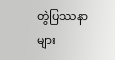တွဲပြဿနာများ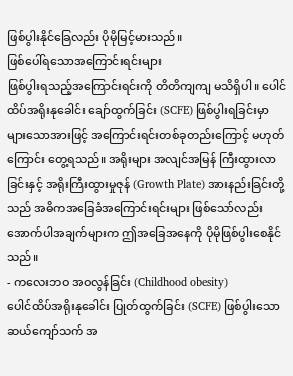ဖြစ်ပွါးနိုင်ခြေလည်း ပိုမိုမြင့်မားသည်။
ဖြစ်ပေါ်ရသောအကြောင်းရင်းများ
ဖြစ်ပွါးရသည့်အကြောင်းရင်းကို တိတိကျကျ မသိရှိပါ။ ပေါင်ထိပ်အရိုးနုခေါင်း ချော်ထွက်ခြင်း (SCFE) ဖြစ်ပွါးရခြင်းမှာ များသောအားဖြင့် အကြောင်းရင်းတစ်ခုတည်းကြောင့် မဟုတ်ကြောင်း တွေ့ရသည်။ အရိုးများ အလျင်အမြန် ကြီးထွားလာခြင်းနှင့် အရိုးကြီးထွားမှုဇုန် (Growth Plate) အားနည်းခြင်းတို့သည် အဓိကအခြေခံအကြောင်းရင်းများ ဖြစ်သော်လည်း အောက်ပါအချက်များက ဤအခြေအနေကို ပိုမိုဖြစ်ပွါးစေနိုင်သည်။
- ကလေးဘဝ အဝလွန်ခြင်း (Childhood obesity)
ပေါင်ထိပ်အရိုးနုခေါင်း ပြုတ်ထွက်ခြင်း (SCFE) ဖြစ်ပွါးသော ဆယ်ကျော်သက် အ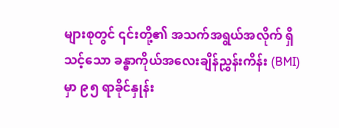များစုတွင် ၎င်းတို့၏ အသက်အရွယ်အလိုက် ရှိသင့်သော ခန္ဓာကိုယ်အလေးချိန်ညွှန်းကိန်း (BMI) မှာ ၉၅ ရာခိုင်နှုန်း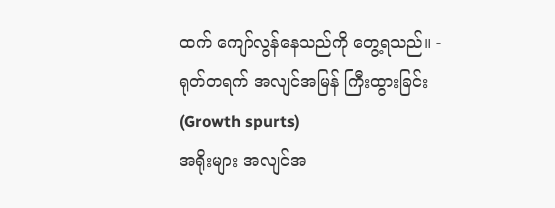ထက် ကျော်လွန်နေသည်ကို တွေ့ရသည်။ - ရုတ်တရက် အလျင်အမြန် ကြီးထွားခြင်း (Growth spurts)
အရိုးများ အလျင်အ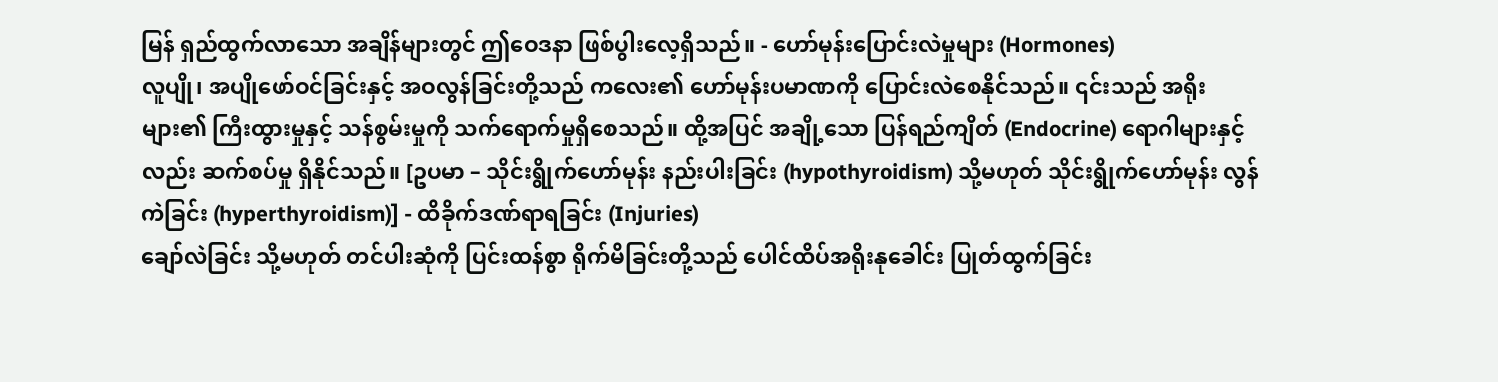မြန် ရှည်ထွက်လာသော အချိန်များတွင် ဤဝေဒနာ ဖြစ်ပွါးလေ့ရှိသည်။ - ဟော်မုန်းပြောင်းလဲမှုများ (Hormones)
လူပျို၊ အပျိုဖော်ဝင်ခြင်းနှင့် အဝလွန်ခြင်းတို့သည် ကလေး၏ ဟော်မုန်းပမာဏကို ပြောင်းလဲစေနိုင်သည်။ ၎င်းသည် အရိုးများ၏ ကြီးထွားမှုနှင့် သန်စွမ်းမှုကို သက်ရောက်မှုရှိစေသည်။ ထို့အပြင် အချို့သော ပြန်ရည်ကျိတ် (Endocrine) ရောဂါများနှင့်လည်း ဆက်စပ်မှု ရှိနိုင်သည်။ [ဥပမာ – သိုင်းရွိုက်ဟော်မုန်း နည်းပါးခြင်း (hypothyroidism) သို့မဟုတ် သိုင်းရွိုက်ဟော်မုန်း လွန်ကဲခြင်း (hyperthyroidism)] - ထိခိုက်ဒဏ်ရာရခြင်း (Injuries)
ချော်လဲခြင်း သို့မဟုတ် တင်ပါးဆုံကို ပြင်းထန်စွာ ရိုက်မိခြင်းတို့သည် ပေါင်ထိပ်အရိုးနုခေါင်း ပြုတ်ထွက်ခြင်း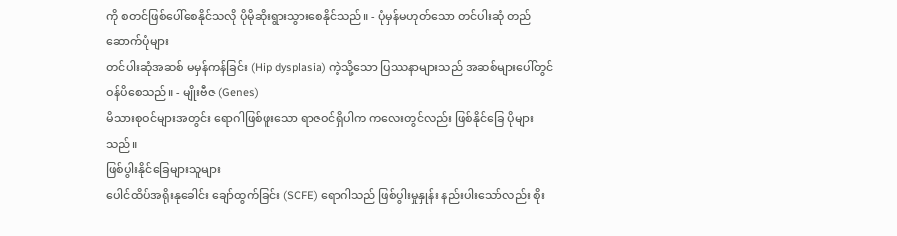ကို စတင်ဖြစ်ပေါ်စေနိုင်သလို ပိုမိုဆိုးရွားသွားစေနိုင်သည်။ - ပုံမှန်မဟုတ်သော တင်ပါးဆုံ တည်ဆောက်ပုံများ
တင်ပါးဆုံအဆစ် မမှန်ကန်ခြင်း (Hip dysplasia) ကဲ့သို့သော ပြဿနာများသည် အဆစ်များပေါ်တွင် ဝန်ပိစေသည်။ - မျိုးဗီဇ (Genes)
မိသားစုဝင်များအတွင်း ရောဂါဖြစ်ဖူးသော ရာဇဝင်ရှိပါက ကလေးတွင်လည်း ဖြစ်နိုင်ခြေ ပိုများသည်။
ဖြစ်ပွါးနိုင်ခြေများသူများ
ပေါင်ထိပ်အရိုးနုခေါင်း ချော်ထွက်ခြင်း (SCFE) ရောဂါသည် ဖြစ်ပွါးမှုနှုန်း နည်းပါးသော်လည်း စိုး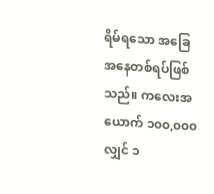ရိမ်ရသော အခြေအနေတစ်ရပ်ဖြစ်သည်။ ကလေးအယောက် ၁၀၀,၀၀၀ လျှင် ၁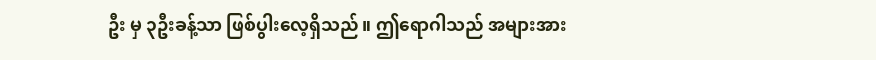ဦး မှ ၃ဦးခန့်သာ ဖြစ်ပွါးလေ့ရှိသည်။ ဤရောဂါသည် အများအား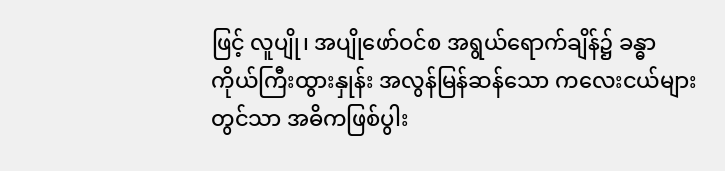ဖြင့် လူပျို၊ အပျိုဖော်ဝင်စ အရွယ်ရောက်ချိန်၌ ခန္ဓာကိုယ်ကြီးထွားနှုန်း အလွန်မြန်ဆန်သော ကလေးငယ်များတွင်သာ အဓိကဖြစ်ပွါး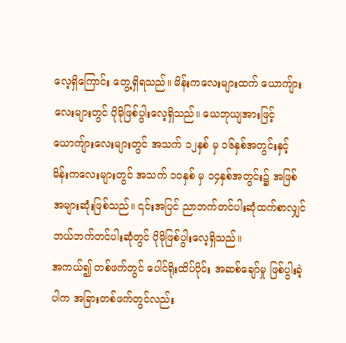လေ့ရှိကြောင်း တွေ့ရှိရသည်။ မိန်းကလေးများထက် ယောကျ်ားလေးများတွင် ပိုမိုဖြစ်ပွါးလေ့ရှိသည်။ ယေဘုယျအားဖြင့် ယောကျ်ားလေးများတွင် အသက် ၁၂နှစ် မှ ၁၆နှစ်အတွင်းနှင့် မိန်းကလေးများတွင် အသက် ၁၀နှစ် မှ ၁၄နှစ်အတွင်း၌ အဖြစ်အများဆုံးဖြစ်သည်။ ၎င်းအပြင် ညာဘက်တင်ပါးဆုံထက်စာလျှင် ဘယ်ဘက်တင်ပါးဆုံတွင် ပိုမိုဖြစ်ပွါးလေ့ရှိသည်။
အကယ်၍ တစ်ဖက်တွင် ပေါင်ရိုးထိပ်ပိုင်း အဆစ်ချော်မှု ဖြစ်ပွါးခဲ့ပါက အခြားတစ်ဖက်တွင်လည်း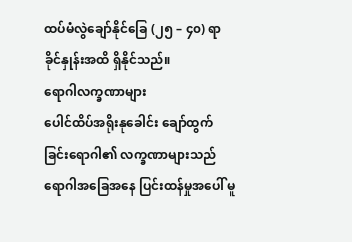ထပ်မံလွဲချော်နိုင်ခြေ (၂၅ – ၄၀) ရာခိုင်နှုန်းအထိ ရှိနိုင်သည်။
ရောဂါလက္ခဏာများ
ပေါင်ထိပ်အရိုးနုခေါင်း ချော်ထွက်ခြင်းရောဂါ၏ လက္ခဏာများသည် ရောဂါအခြေအနေ ပြင်းထန်မှုအပေါ် မူ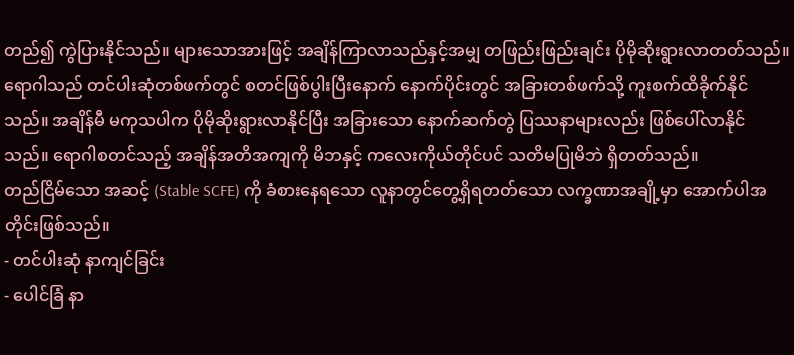တည်၍ ကွဲပြားနိုင်သည်။ များသောအားဖြင့် အချိန်ကြာလာသည်နှင့်အမျှ တဖြည်းဖြည်းချင်း ပိုမိုဆိုးရွားလာတတ်သည်။ ရောဂါသည် တင်ပါးဆုံတစ်ဖက်တွင် စတင်ဖြစ်ပွါးပြီးနောက် နောက်ပိုင်းတွင် အခြားတစ်ဖက်သို့ ကူးစက်ထိခိုက်နိုင်သည်။ အချိန်မီ မကုသပါက ပိုမိုဆိုးရွားလာနိုင်ပြီး အခြားသော နောက်ဆက်တွဲ ပြဿနာများလည်း ဖြစ်ပေါ်လာနိုင်သည်။ ရောဂါစတင်သည့် အချိန်အတိအကျကို မိဘနှင့် ကလေးကိုယ်တိုင်ပင် သတိမပြုမိဘဲ ရှိတတ်သည်။
တည်ငြိမ်သော အဆင့် (Stable SCFE) ကို ခံစားနေရသော လူနာတွင်တွေ့ရှိရတတ်သော လက္ခဏာအချို့မှာ အောက်ပါအတိုင်းဖြစ်သည်။
- တင်ပါးဆုံ နာကျင်ခြင်း
- ပေါင်ခြံ နာ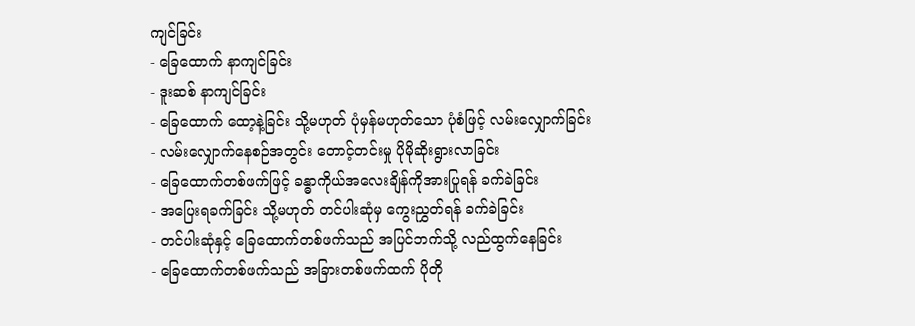ကျင်ခြင်း
- ခြေထောက် နာကျင်ခြင်း
- ဒူးဆစ် နာကျင်ခြင်း
- ခြေထောက် ထော့နဲ့ခြင်း သို့မဟုတ် ပုံမှန်မဟုတ်သော ပုံစံဖြင့် လမ်းလျှောက်ခြင်း
- လမ်းလျှောက်နေစဉ်အတွင်း တောင့်တင်းမှု ပိုမိုဆိုးရွားလာခြင်း
- ခြေထောက်တစ်ဖက်ဖြင့် ခန္ဓာကိုယ်အလေးချိန်ကိုအားပြုရန် ခက်ခဲခြင်း
- အပြေးရခက်ခြင်း သို့မဟုတ် တင်ပါးဆုံမှ ကွေးညွှတ်ရန် ခက်ခဲခြင်း
- တင်ပါးဆုံနှင့် ခြေထောက်တစ်ဖက်သည် အပြင်ဘက်သို့ လည်ထွက်နေခြင်း
- ခြေထောက်တစ်ဖက်သည် အခြားတစ်ဖက်ထက် ပိုတို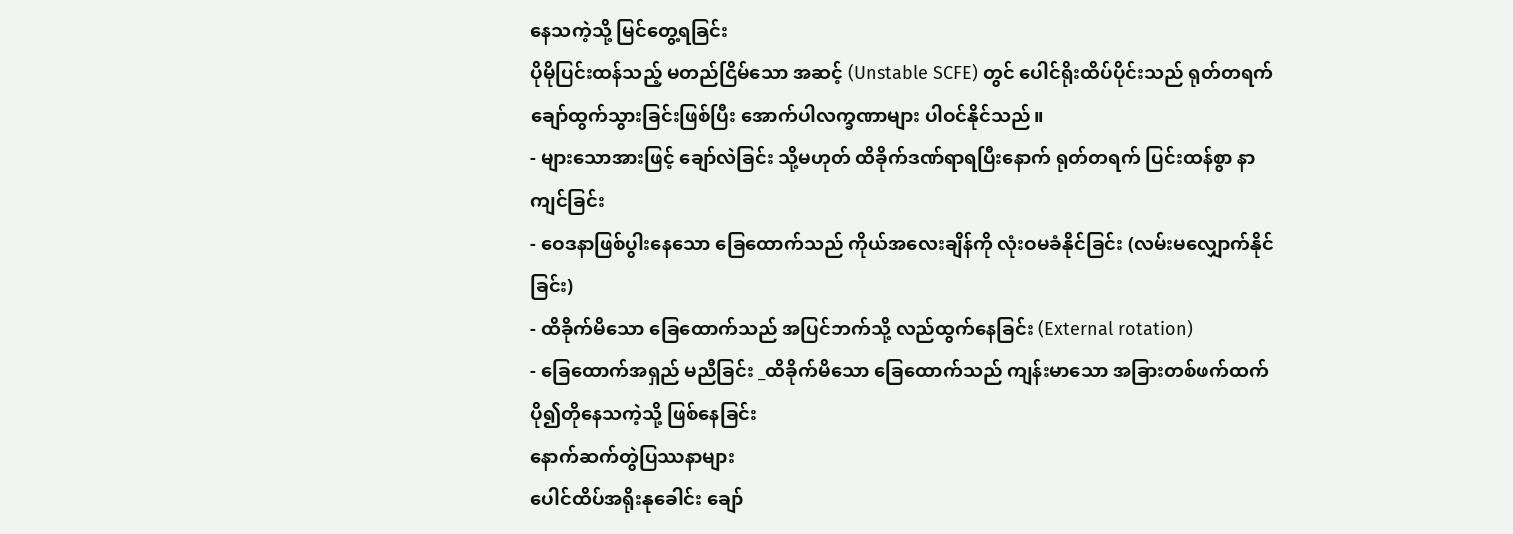နေသကဲ့သို့ မြင်တွေ့ရခြင်း
ပိုမိုပြင်းထန်သည့် မတည်ငြိမ်သော အဆင့် (Unstable SCFE) တွင် ပေါင်ရိုးထိပ်ပိုင်းသည် ရုတ်တရက် ချော်ထွက်သွားခြင်းဖြစ်ပြီး အောက်ပါလက္ခဏာများ ပါဝင်နိုင်သည်။
- များသောအားဖြင့် ချော်လဲခြင်း သို့မဟုတ် ထိခိုက်ဒဏ်ရာရပြီးနောက် ရုတ်တရက် ပြင်းထန်စွာ နာကျင်ခြင်း
- ဝေဒနာဖြစ်ပွါးနေသော ခြေထောက်သည် ကိုယ်အလေးချိန်ကို လုံးဝမခံနိုင်ခြင်း (လမ်းမလျှောက်နိုင်ခြင်း)
- ထိခိုက်မိသော ခြေထောက်သည် အပြင်ဘက်သို့ လည်ထွက်နေခြင်း (External rotation)
- ခြေထောက်အရှည် မညီခြင်း _ထိခိုက်မိသော ခြေထောက်သည် ကျန်းမာသော အခြားတစ်ဖက်ထက် ပို၍တိုနေသကဲ့သို့ ဖြစ်နေခြင်း
နောက်ဆက်တွဲပြဿနာများ
ပေါင်ထိပ်အရိုးနုခေါင်း ချော်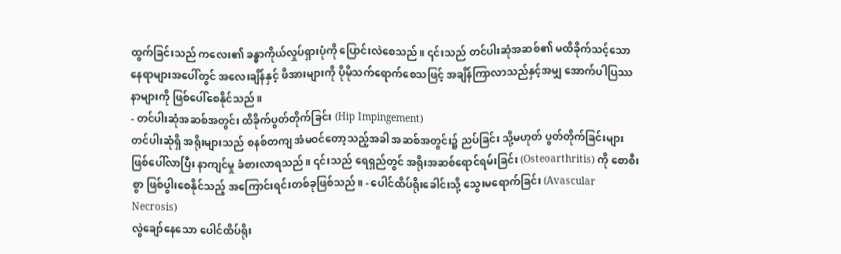ထွက်ခြင်းသည် ကလေး၏ ခန္ဓာကိုယ်လှုပ်ရှားပုံကို ပြောင်းလဲစေသည်။ ၎င်းသည် တင်ပါးဆုံအဆစ်၏ မထိခိုက်သင့်သော နေရာများအပေါ်တွင် အလေးချိန်နှင့် ဖိအားများကို ပိုမိုသက်ရောက်စေသဖြင့် အချိန်ကြာလာသည်နှင့်အမျှ အောက်ပါပြဿနာများကို ဖြစ်ပေါ်စေနိုင်သည်။
- တင်ပါးဆုံအဆစ်အတွင်း ထိခိုက်ပွတ်တိုက်ခြင်း (Hip Impingement)
တင်ပါးဆုံရှိ အရိုးများသည် စနစ်တကျ အံမဝင်တော့သည့်အခါ အဆစ်အတွင်း၌ ညပ်ခြင်း သို့မဟုတ် ပွတ်တိုက်ခြင်းများ ဖြစ်ပေါ်လာပြီး နာကျင်မှု ခံစားလာရသည်။ ၎င်းသည် ရေရှည်တွင် အရိုးအဆစ်ရောင်ရမ်းခြင်း (Osteoarthritis) ကို စောစီးစွာ ဖြစ်ပွါးစေနိုင်သည့် အကြောင်းရင်းတစ်ခုဖြစ်သည်။ - ပေါင်ထိပ်ရိုးခေါင်းသို့ သွေးမရောက်ခြင်း (Avascular Necrosis)
လွဲချော်နေသော ပေါင်ထိပ်ရိုး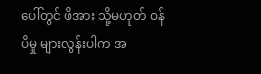ပေါ်တွင် ဖိအား သို့မဟုတ် ဝန်ပိမှု များလွန်းပါက အ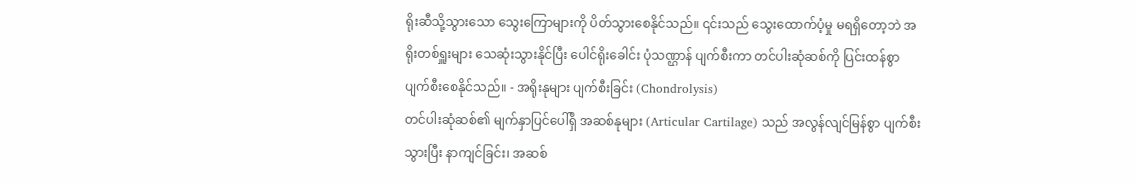ရိုးဆီသို့သွားသော သွေးကြောများကို ပိတ်သွားစေနိုင်သည်။ ၎င်းသည် သွေးထောက်ပံ့မှု မရရှိတော့ဘဲ အရိုးတစ်ရှူးများ သေဆုံးသွားနိုင်ပြီး ပေါင်ရိုးခေါင်း ပုံသဏ္ဌာန် ပျက်စီးကာ တင်ပါးဆုံဆစ်ကို ပြင်းထန်စွာ ပျက်စီးစေနိုင်သည်။ - အရိုးနုများ ပျက်စီးခြင်း (Chondrolysis)
တင်ပါးဆုံဆစ်၏ မျက်နှာပြင်ပေါ်ရှိ အဆစ်နုများ (Articular Cartilage) သည် အလွန်လျင်မြန်စွာ ပျက်စီးသွားပြီး နာကျင်ခြင်း၊ အဆစ်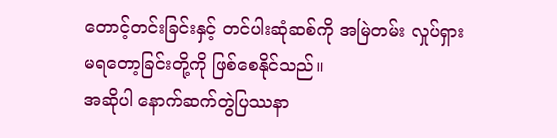တောင့်တင်းခြင်းနှင့် တင်ပါးဆုံဆစ်ကို အမြဲတမ်း လှုပ်ရှားမရတော့ခြင်းတို့ကို ဖြစ်စေနိုင်သည်။
အဆိုပါ နောက်ဆက်တွဲပြဿနာ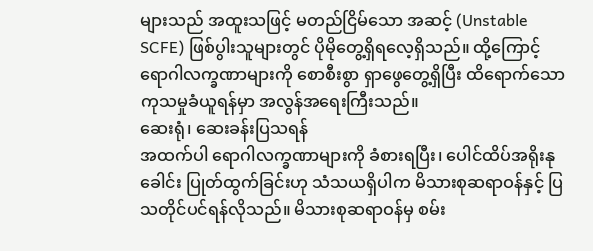များသည် အထူးသဖြင့် မတည်ငြိမ်သော အဆင့် (Unstable SCFE) ဖြစ်ပွါးသူများတွင် ပိုမိုတွေ့ရှိရလေ့ရှိသည်။ ထို့ကြောင့် ရောဂါလက္ခဏာများကို စောစီးစွာ ရှာဖွေတွေ့ရှိပြီး ထိရောက်သော ကုသမှုခံယူရန်မှာ အလွန်အရေးကြီးသည်။
ဆေးရုံ၊ ဆေးခန်းပြသရန်
အထက်ပါ ရောဂါလက္ခဏာများကို ခံစားရပြီး၊ ပေါင်ထိပ်အရိုးနုခေါင်း ပြုတ်ထွက်ခြင်းဟု သံသယရှိပါက မိသားစုဆရာဝန်နှင့် ပြသတိုင်ပင်ရန်လိုသည်။ မိသားစုဆရာဝန်မှ စမ်း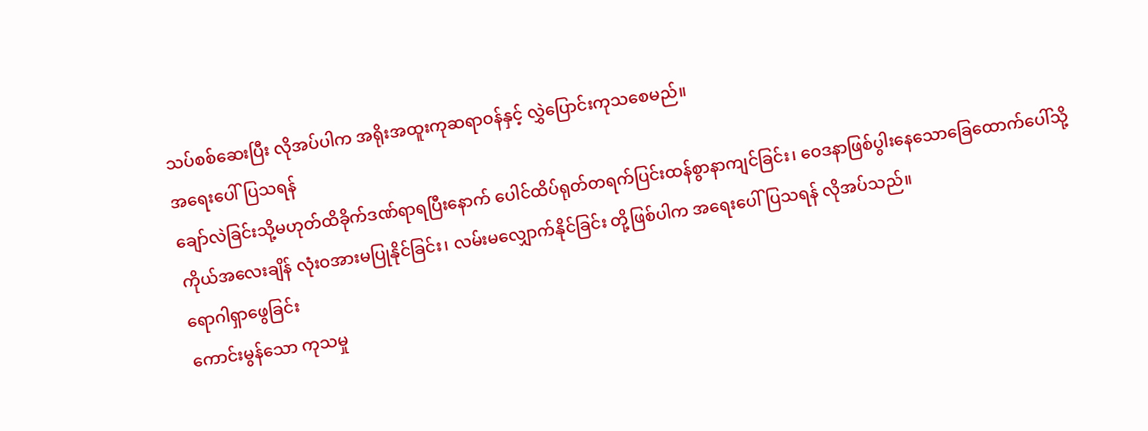သပ်စစ်ဆေးပြီး လိုအပ်ပါက အရိုးအထူးကုဆရာဝန်နှင့် လွှဲပြောင်းကုသစေမည်။
အရေးပေါ်ပြသရန်
ချော်လဲခြင်းသို့မဟုတ်ထိခိုက်ဒဏ်ရာရပြီးနောက် ပေါင်ထိပ်ရုတ်တရက်ပြင်းထန်စွာနာကျင်ခြင်း၊ ဝေဒနာဖြစ်ပွါးနေသောခြေထောက်ပေါ်သို့ ကိုယ်အလေးချိန် လုံးဝအားမပြုနိုင်ခြင်း၊ လမ်းမလျှောက်နိုင်ခြင်း တို့ဖြစ်ပါက အရေးပေါ်ပြသရန် လိုအပ်သည်။
ရောဂါရှာဖွေခြင်း
ကောင်းမွန်သော ကုသမှု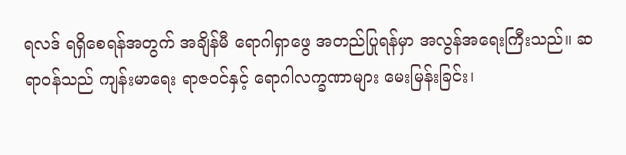ရလဒ် ရရှိစေရန်အတွက် အချိန်မီ ရောဂါရှာဖွေ အတည်ပြုရန်မှာ အလွန်အရေးကြီးသည်။ ဆရာဝန်သည် ကျန်းမာရေး ရာဇဝင်နှင့် ရောဂါလက္ခဏာများ မေးမြန်းခြင်း၊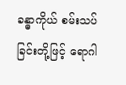ခန္ဓာကိုယ် စမ်းသပ်ခြင်းတို့ဖြင့် ရောဂါ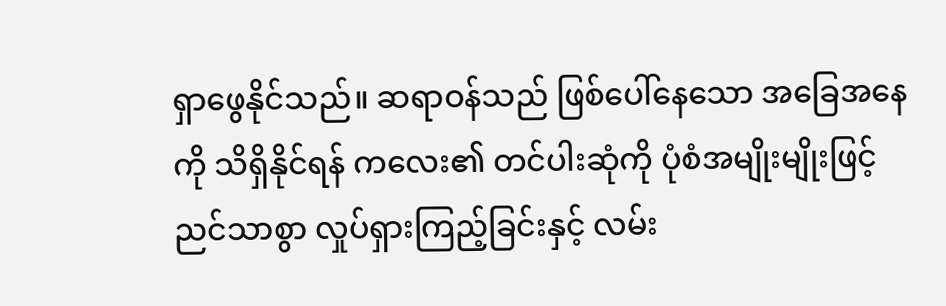ရှာဖွေနိုင်သည်။ ဆရာဝန်သည် ဖြစ်ပေါ်နေသော အခြေအနေကို သိရှိနိုင်ရန် ကလေး၏ တင်ပါးဆုံကို ပုံစံအမျိုးမျိုးဖြင့် ညင်သာစွာ လှုပ်ရှားကြည့်ခြင်းနှင့် လမ်း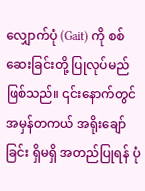လျှောက်ပုံ (Gait) ကို စစ်ဆေးခြင်းတို့ ပြုလုပ်မည်ဖြစ်သည်။ ၎င်းနောက်တွင် အမှန်တကယ် အရိုးချော်ခြင်း ရှိမရှိ အတည်ပြုရန် ပုံ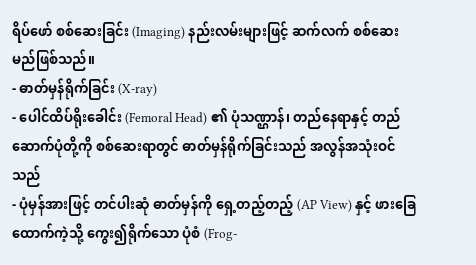ရိပ်ဖော် စစ်ဆေးခြင်း (Imaging) နည်းလမ်းများဖြင့် ဆက်လက် စစ်ဆေးမည်ဖြစ်သည်။
- ဓာတ်မှန်ရိုက်ခြင်း (X-ray)
- ပေါင်ထိပ်ရိုးခေါင်း (Femoral Head) ၏ ပုံသဏ္ဌာန်၊ တည်နေရာနှင့် တည်ဆောက်ပုံတို့ကို စစ်ဆေးရာတွင် ဓာတ်မှန်ရိုက်ခြင်းသည် အလွန်အသုံးဝင်သည်
- ပုံမှန်အားဖြင့် တင်ပါးဆုံ ဓာတ်မှန်ကို ရှေ့တည့်တည့် (AP View) နှင့် ဖားခြေထောက်ကဲ့သို့ ကွေး၍ရိုက်သော ပုံစံ (Frog-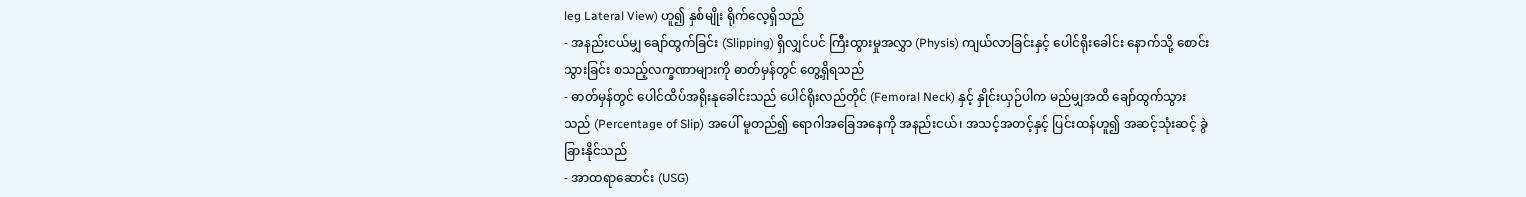leg Lateral View) ဟူ၍ နှစ်မျိုး ရိုက်လေ့ရှိသည်
- အနည်းငယ်မျှ ချော်ထွက်ခြင်း (Slipping) ရှိလျှင်ပင် ကြီးထွားမှုအလွှာ (Physis) ကျယ်လာခြင်းနှင့် ပေါင်ရိုးခေါင်း နောက်သို့ စောင်းသွားခြင်း စသည့်လက္ခဏာများကို ဓာတ်မှန်တွင် တွေ့ရှိရသည်
- ဓာတ်မှန်တွင် ပေါင်ထိပ်အရိုးနုခေါင်းသည် ပေါင်ရိုးလည်တိုင် (Femoral Neck) နှင့် နှိုင်းယှဉ်ပါက မည်မျှအထိ ချော်ထွက်သွားသည် (Percentage of Slip) အပေါ် မူတည်၍ ရောဂါအခြေအနေကို အနည်းငယ်၊ အသင့်အတင့်နှင့် ပြင်းထန်ဟူ၍ အဆင့်သုံးဆင့် ခွဲခြားနိုင်သည်
- အာထရာဆောင်း (USG)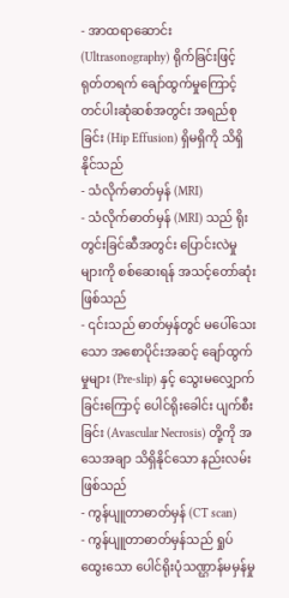- အာထရာဆောင်း (Ultrasonography) ရိုက်ခြင်းဖြင့် ရုတ်တရက် ချော်ထွက်မှုကြောင့် တင်ပါးဆုံဆစ်အတွင်း အရည်စုခြင်း (Hip Effusion) ရှိမရှိကို သိရှိနိုင်သည်
- သံလိုက်ဓာတ်မှန် (MRI)
- သံလိုက်ဓာတ်မှန် (MRI) သည် ရိုးတွင်းခြင်ဆီအတွင်း ပြောင်းလဲမှုများကို စစ်ဆေးရန် အသင့်တော်ဆုံးဖြစ်သည်
- ၎င်းသည် ဓာတ်မှန်တွင် မပေါ်သေးသော အစောပိုင်းအဆင့် ချော်ထွက်မှုများ (Pre-slip) နှင့် သွေးမလျှောက်ခြင်းကြောင့် ပေါင်ရိုးခေါင်း ပျက်စီးခြင်း (Avascular Necrosis) တို့ကို အသေအချာ သိရှိနိုင်သော နည်းလမ်းဖြစ်သည်
- ကွန်ပျူတာဓာတ်မှန် (CT scan)
- ကွန်ပျူတာဓာတ်မှန်သည် ရှုပ်ထွေးသော ပေါင်ရိုးပုံသဏ္ဌာန်မမှန်မှု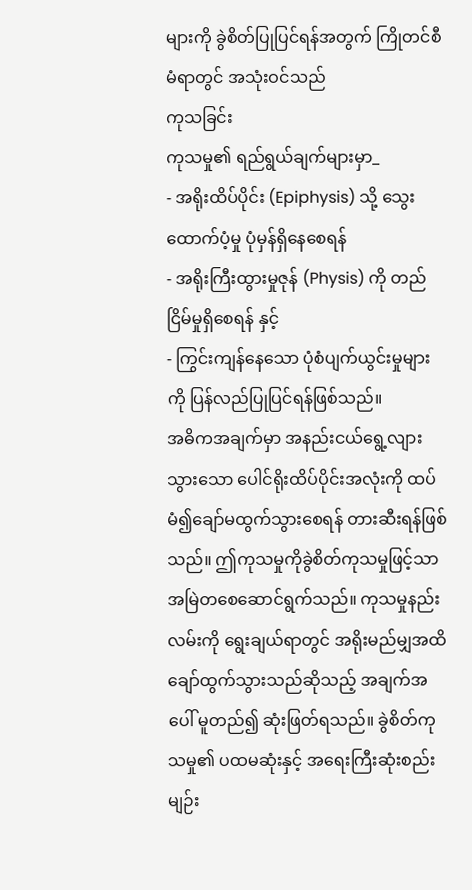များကို ခွဲစိတ်ပြုပြင်ရန်အတွက် ကြိုတင်စီမံရာတွင် အသုံးဝင်သည်
ကုသခြင်း
ကုသမှု၏ ရည်ရွယ်ချက်များမှာ_
- အရိုးထိပ်ပိုင်း (Epiphysis) သို့ သွေးထောက်ပံ့မှု ပုံမှန်ရှိနေစေရန်
- အရိုးကြီးထွားမှုဇုန် (Physis) ကို တည်ငြိမ်မှုရှိစေရန် နှင့်
- ကြွင်းကျန်နေသော ပုံစံပျက်ယွင်းမှုများကို ပြန်လည်ပြုပြင်ရန်ဖြစ်သည်။
အဓိကအချက်မှာ အနည်းငယ်ရွေ့လျားသွားသော ပေါင်ရိုးထိပ်ပိုင်းအလုံးကို ထပ်မံ၍ချော်မထွက်သွားစေရန် တားဆီးရန်ဖြစ်သည်။ ဤကုသမှုကိုခွဲစိတ်ကုသမှုဖြင့်သာ အမြဲတစေဆောင်ရွက်သည်။ ကုသမှုနည်းလမ်းကို ရွေးချယ်ရာတွင် အရိုးမည်မျှအထိ ချော်ထွက်သွားသည်ဆိုသည့် အချက်အပေါ် မူတည်၍ ဆုံးဖြတ်ရသည်။ ခွဲစိတ်ကုသမှု၏ ပထမဆုံးနှင့် အရေးကြီးဆုံးစည်းမျဉ်း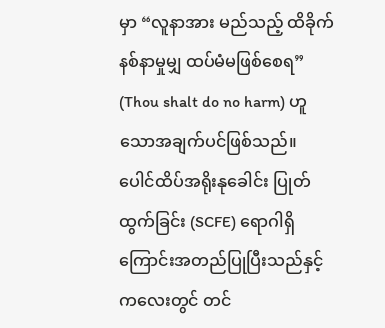မှာ “လူနာအား မည်သည့် ထိခိုက်နစ်နာမှုမျှ ထပ်မံမဖြစ်စေရ” (Thou shalt do no harm) ဟူသောအချက်ပင်ဖြစ်သည်။
ပေါင်ထိပ်အရိုးနုခေါင်း ပြုတ်ထွက်ခြင်း (SCFE) ရောဂါရှိကြောင်းအတည်ပြုပြီးသည်နှင့် ကလေးတွင် တင်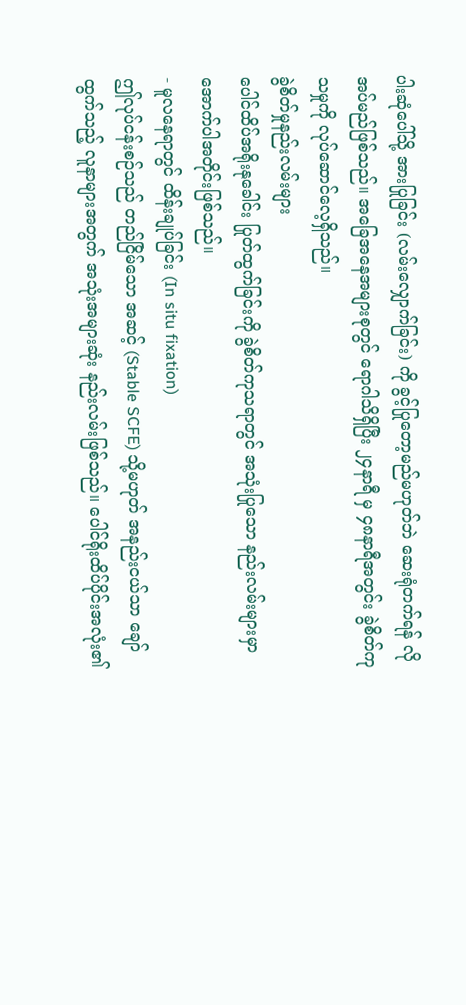ပါးဆုံပေါ်သို့ အားပြုခြင်း (လမ်းလျှောက်ခြင်း) ကို ခွင့်ပြုတော့မည်မဟုတ်ဘဲ ဆေးရုံတက်ရန် လိုအပ်မည်ဖြစ်သည်။ အခြေအနေအများစုတွင် ရောဂါသိရှိပြီး ၂၄နာရီ မှ ၄၈နာရီအတွင်း ခွဲစိတ်ကုသမှုကို လုပ်ဆောင်လေ့ရှိသည်။
ခွဲစိတ်မှုနည်းလမ်းများ
ပေါင်ထိပ်အရိုးနုခေါင်း ပြုတ်ထွက်ခြင်းကို ခွဲစိတ်ကုသရာတွင် အသုံးပြုသော နည်းလမ်းများမှာ အောက်ပါအတိုင်းဖြစ်သည်။
- မူလနေရာတွင် ထိန်းချုပ်ခြင်း (In situ fixation)
ဤလုပ်ငန်းစဉ်သည် တည်ငြိမ်သော အဆင့် (Stable SCFE) သို့မဟုတ် အနည်းငယ်သာ ချော်ထွက်သည့် လူနာများအတွက် အသုံးအများဆုံး နည်းလမ်းဖြစ်သည်။ ပေါင်ရိုးထိပ်ပိုင်းအလုံး၏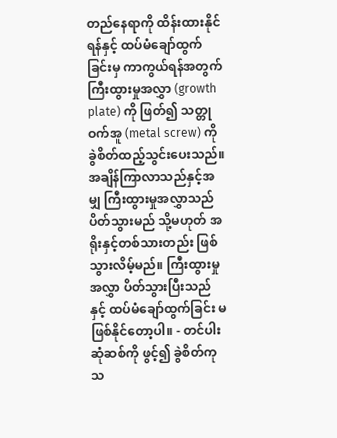တည်နေရာကို ထိန်းထားနိုင်ရန်နှင့် ထပ်မံချော်ထွက်ခြင်းမှ ကာကွယ်ရန်အတွက် ကြီးထွားမှုအလွှာ (growth plate) ကို ဖြတ်၍ သတ္တုဝက်အူ (metal screw) ကို ခွဲစိတ်ထည့်သွင်းပေးသည်။
အချိန်ကြာလာသည်နှင့်အမျှ ကြီးထွားမှုအလွှာသည် ပိတ်သွားမည် သို့မဟုတ် အရိုးနှင့်တစ်သားတည်း ဖြစ်သွားလိမ့်မည်။ ကြီးထွားမှုအလွှာ ပိတ်သွားပြီးသည်နှင့် ထပ်မံချော်ထွက်ခြင်း မဖြစ်နိုင်တော့ပါ။ - တင်ပါးဆုံဆစ်ကို ဖွင့်၍ ခွဲစိတ်ကုသ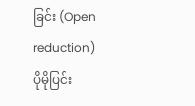ခြင်း (Open reduction)
ပိုမိုပြင်း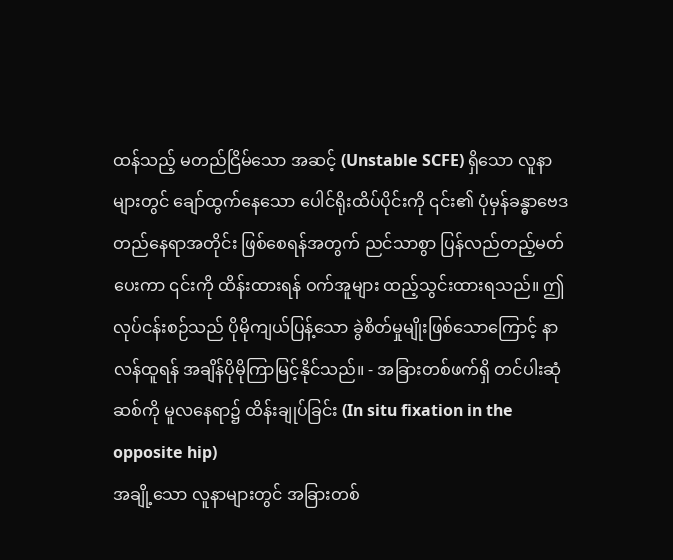ထန်သည့် မတည်ငြိမ်သော အဆင့် (Unstable SCFE) ရှိသော လူနာများတွင် ချော်ထွက်နေသော ပေါင်ရိုးထိပ်ပိုင်းကို ၎င်း၏ ပုံမှန်ခန္ဓာဗေဒတည်နေရာအတိုင်း ဖြစ်စေရန်အတွက် ညင်သာစွာ ပြန်လည်တည့်မတ်ပေးကာ ၎င်းကို ထိန်းထားရန် ဝက်အူများ ထည့်သွင်းထားရသည်။ ဤလုပ်ငန်းစဉ်သည် ပိုမိုကျယ်ပြန့်သော ခွဲစိတ်မှုမျိုးဖြစ်သောကြောင့် နာလန်ထူရန် အချိန်ပိုမိုကြာမြင့်နိုင်သည်။ - အခြားတစ်ဖက်ရှိ တင်ပါးဆုံဆစ်ကို မူလနေရာ၌ ထိန်းချုပ်ခြင်း (In situ fixation in the opposite hip)
အချို့သော လူနာများတွင် အခြားတစ်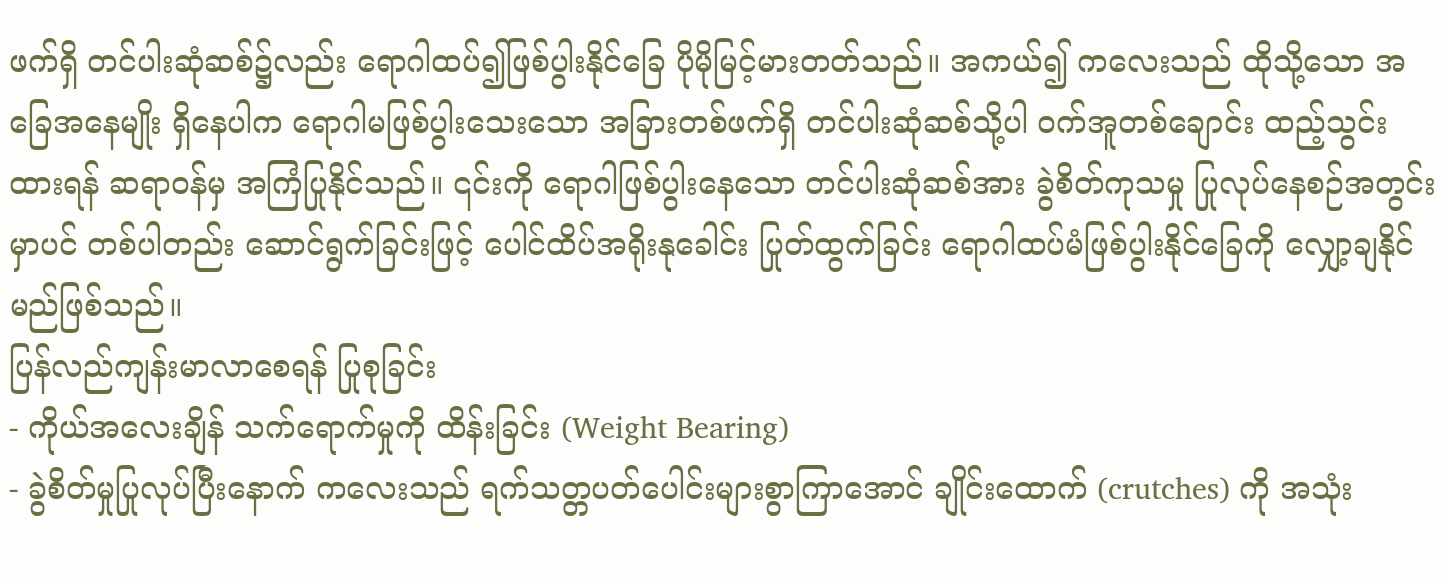ဖက်ရှိ တင်ပါးဆုံဆစ်၌လည်း ရောဂါထပ်၍ဖြစ်ပွါးနိုင်ခြေ ပိုမိုမြင့်မားတတ်သည်။ အကယ်၍ ကလေးသည် ထိုသို့သော အခြေအနေမျိုး ရှိနေပါက ရောဂါမဖြစ်ပွါးသေးသော အခြားတစ်ဖက်ရှိ တင်ပါးဆုံဆစ်သို့ပါ ဝက်အူတစ်ချောင်း ထည့်သွင်းထားရန် ဆရာဝန်မှ အကြံပြုနိုင်သည်။ ၎င်းကို ရောဂါဖြစ်ပွါးနေသော တင်ပါးဆုံဆစ်အား ခွဲစိတ်ကုသမှု ပြုလုပ်နေစဉ်အတွင်းမှာပင် တစ်ပါတည်း ဆောင်ရွက်ခြင်းဖြင့် ပေါင်ထိပ်အရိုးနုခေါင်း ပြုတ်ထွက်ခြင်း ရောဂါထပ်မံဖြစ်ပွါးနိုင်ခြေကို လျှော့ချနိုင်မည်ဖြစ်သည်။
ပြန်လည်ကျန်းမာလာစေရန် ပြုစုခြင်း
- ကိုယ်အလေးချိန် သက်ရောက်မှုကို ထိန်းခြင်း (Weight Bearing)
- ခွဲစိတ်မှုပြုလုပ်ပြီးနောက် ကလေးသည် ရက်သတ္တပတ်ပေါင်းများစွာကြာအောင် ချိုင်းထောက် (crutches) ကို အသုံး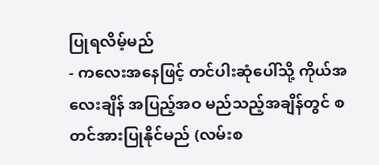ပြုရလိမ့်မည်
- ကလေးအနေဖြင့် တင်ပါးဆုံပေါ်သို့ ကိုယ်အလေးချိန် အပြည့်အဝ မည်သည့်အချိန်တွင် စတင်အားပြုနိုင်မည် (လမ်းစ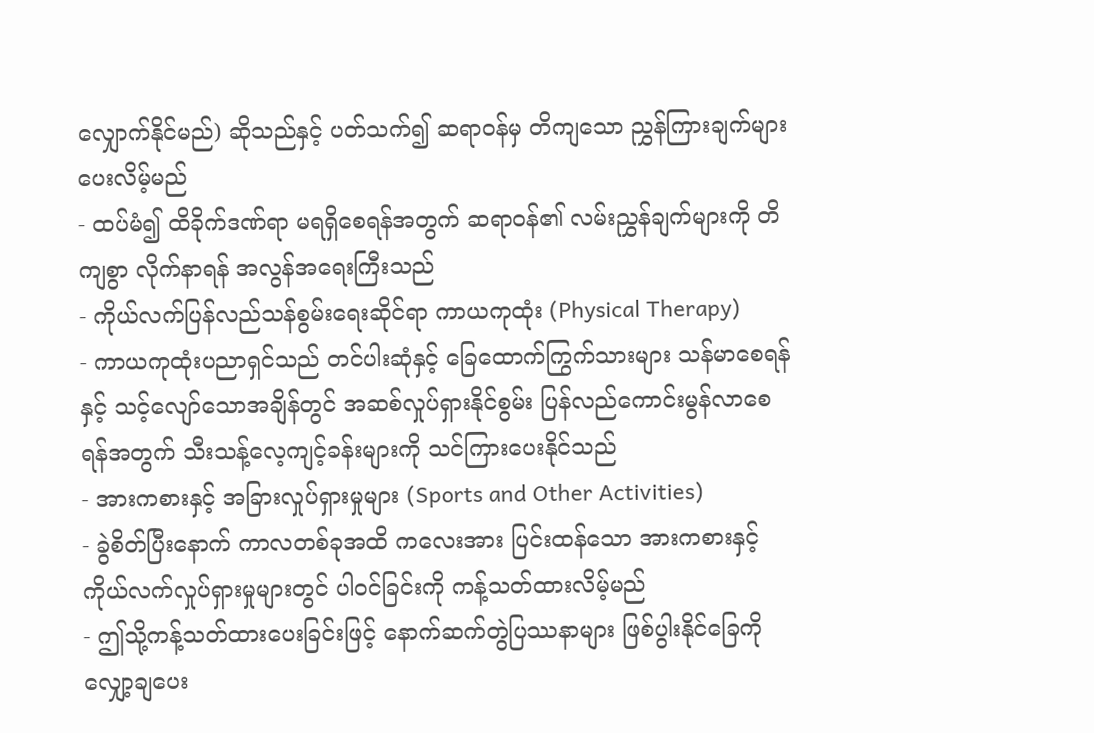လျှောက်နိုင်မည်) ဆိုသည်နှင့် ပတ်သက်၍ ဆရာဝန်မှ တိကျသော ညွှန်ကြားချက်များ ပေးလိမ့်မည်
- ထပ်မံ၍ ထိခိုက်ဒဏ်ရာ မရရှိစေရန်အတွက် ဆရာဝန်၏ လမ်းညွှန်ချက်များကို တိကျစွာ လိုက်နာရန် အလွန်အရေးကြီးသည်
- ကိုယ်လက်ပြန်လည်သန်စွမ်းရေးဆိုင်ရာ ကာယကုထုံး (Physical Therapy)
- ကာယကုထုံးပညာရှင်သည် တင်ပါးဆုံနှင့် ခြေထောက်ကြွက်သားများ သန်မာစေရန်နှင့် သင့်လျော်သောအချိန်တွင် အဆစ်လှုပ်ရှားနိုင်စွမ်း ပြန်လည်ကောင်းမွန်လာစေရန်အတွက် သီးသန့်လေ့ကျင့်ခန်းများကို သင်ကြားပေးနိုင်သည်
- အားကစားနှင့် အခြားလှုပ်ရှားမှုများ (Sports and Other Activities)
- ခွဲစိတ်ပြီးနောက် ကာလတစ်ခုအထိ ကလေးအား ပြင်းထန်သော အားကစားနှင့် ကိုယ်လက်လှုပ်ရှားမှုများတွင် ပါဝင်ခြင်းကို ကန့်သတ်ထားလိမ့်မည်
- ဤသို့ကန့်သတ်ထားပေးခြင်းဖြင့် နောက်ဆက်တွဲပြဿနာများ ဖြစ်ပွါးနိုင်ခြေကို လျှော့ချပေး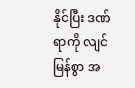နိုင်ပြီး ဒဏ်ရာကို လျင်မြန်စွာ အ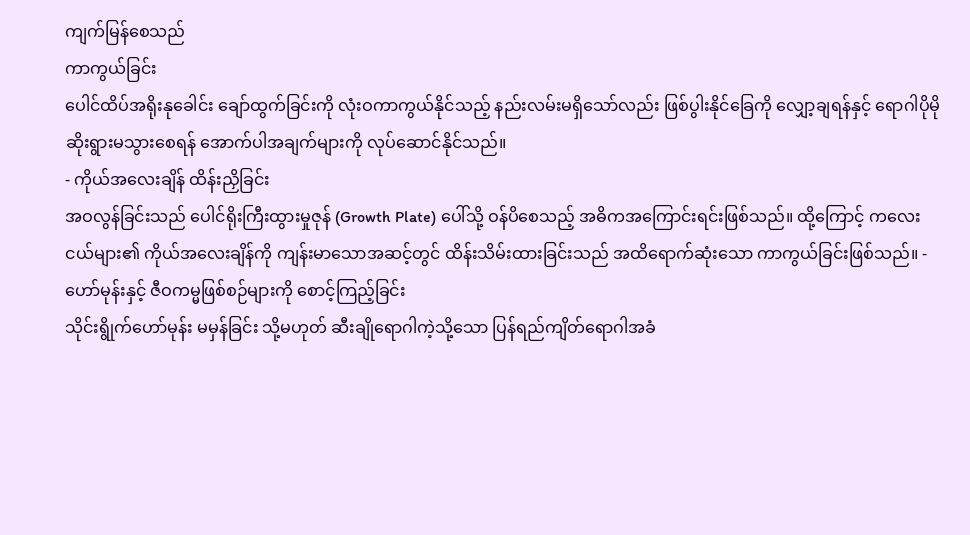ကျက်မြန်စေသည်
ကာကွယ်ခြင်း
ပေါင်ထိပ်အရိုးနုခေါင်း ချော်ထွက်ခြင်းကို လုံးဝကာကွယ်နိုင်သည့် နည်းလမ်းမရှိသော်လည်း ဖြစ်ပွါးနိုင်ခြေကို လျှော့ချရန်နှင့် ရောဂါပိုမိုဆိုးရွားမသွားစေရန် အောက်ပါအချက်များကို လုပ်ဆောင်နိုင်သည်။
- ကိုယ်အလေးချိန် ထိန်းညှိခြင်း
အဝလွန်ခြင်းသည် ပေါင်ရိုးကြီးထွားမှုဇုန် (Growth Plate) ပေါ်သို့ ဝန်ပိစေသည့် အဓိကအကြောင်းရင်းဖြစ်သည်။ ထို့ကြောင့် ကလေးငယ်များ၏ ကိုယ်အလေးချိန်ကို ကျန်းမာသောအဆင့်တွင် ထိန်းသိမ်းထားခြင်းသည် အထိရောက်ဆုံးသော ကာကွယ်ခြင်းဖြစ်သည်။ - ဟော်မုန်းနှင့် ဇီဝကမ္မဖြစ်စဉ်များကို စောင့်ကြည့်ခြင်း
သိုင်းရွိုက်ဟော်မုန်း မမှန်ခြင်း သို့မဟုတ် ဆီးချိုရောဂါကဲ့သို့သော ပြန်ရည်ကျိတ်ရောဂါအခံ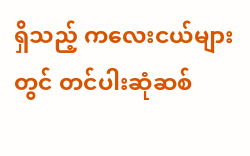ရှိသည့် ကလေးငယ်များတွင် တင်ပါးဆုံဆစ်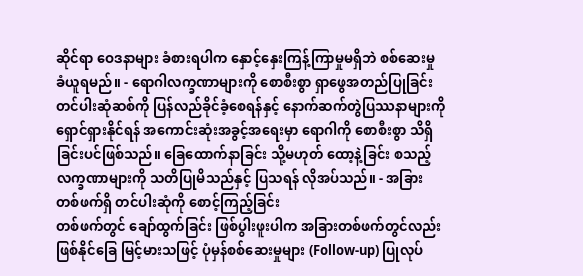ဆိုင်ရာ ဝေဒနာများ ခံစားရပါက နှောင့်နှေးကြန့်ကြာမှုမရှိဘဲ စစ်ဆေးမှု ခံယူရမည်။ - ရောဂါလက္ခဏာများကို စောစီးစွာ ရှာဖွေအတည်ပြုခြင်း
တင်ပါးဆုံဆစ်ကို ပြန်လည်ခိုင်ခံ့စေရန်နှင့် နောက်ဆက်တွဲပြဿနာများကို ရှောင်ရှားနိုင်ရန် အကောင်းဆုံးအခွင့်အရေးမှာ ရောဂါကို စောစီးစွာ သိရှိခြင်းပင်ဖြစ်သည်။ ခြေထောက်နာခြင်း သို့မဟုတ် ထော့နဲ့ခြင်း စသည့် လက္ခဏာများကို သတိပြုမိသည်နှင့် ပြသရန် လိုအပ်သည်။ - အခြားတစ်ဖက်ရှိ တင်ပါးဆုံကို စောင့်ကြည့်ခြင်း
တစ်ဖက်တွင် ချော်ထွက်ခြင်း ဖြစ်ပွါးဖူးပါက အခြားတစ်ဖက်တွင်လည်း ဖြစ်နိုင်ခြေ မြင့်မားသဖြင့် ပုံမှန်စစ်ဆေးမှုများ (Follow-up) ပြုလုပ်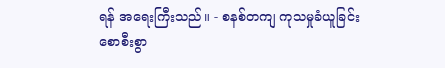ရန် အရေးကြီးသည်။ - စနစ်တကျ ကုသမှုခံယူခြင်း
စောစီးစွာ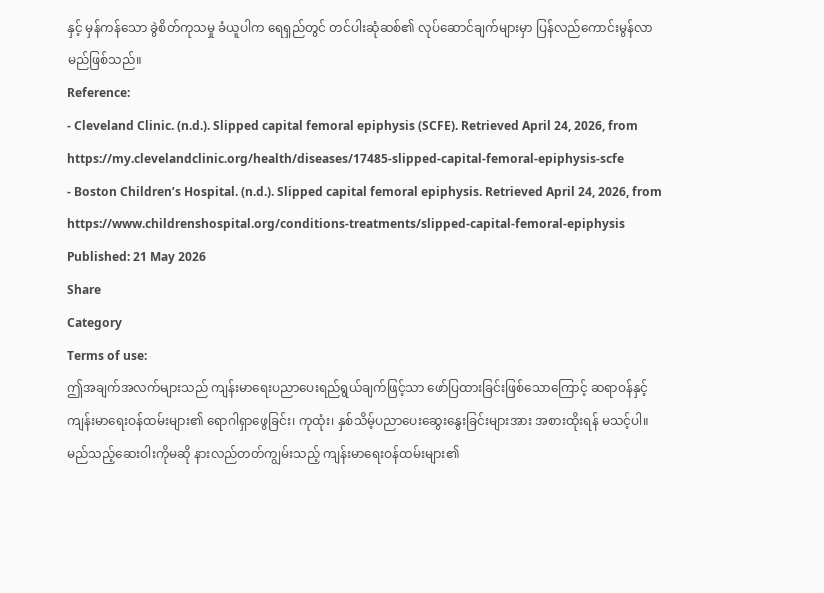နှင့် မှန်ကန်သော ခွဲစိတ်ကုသမှု ခံယူပါက ရေရှည်တွင် တင်ပါးဆုံဆစ်၏ လုပ်ဆောင်ချက်များမှာ ပြန်လည်ကောင်းမွန်လာမည်ဖြစ်သည်။
Reference:
- Cleveland Clinic. (n.d.). Slipped capital femoral epiphysis (SCFE). Retrieved April 24, 2026, from https://my.clevelandclinic.org/health/diseases/17485-slipped-capital-femoral-epiphysis-scfe
- Boston Children’s Hospital. (n.d.). Slipped capital femoral epiphysis. Retrieved April 24, 2026, from https://www.childrenshospital.org/conditions-treatments/slipped-capital-femoral-epiphysis
Published: 21 May 2026
Share
Category
Terms of use:
ဤအချက်အလက်များသည် ကျန်းမာရေးပညာပေးရည်ရွယ်ချက်ဖြင့်သာ ဖော်ပြထားခြင်းဖြစ်သောကြောင့် ဆရာဝန်နှင့် ကျန်းမာရေးဝန်ထမ်းများ၏ ရောဂါရှာဖွေခြင်း၊ ကုထုံး၊ နှစ်သိမ့်ပညာပေးဆွေးနွေးခြင်းများအား အစားထိုးရန် မသင့်ပါ။ မည်သည့်ဆေးဝါးကိုမဆို နားလည်တတ်ကျွမ်းသည့် ကျန်းမာရေးဝန်ထမ်းများ၏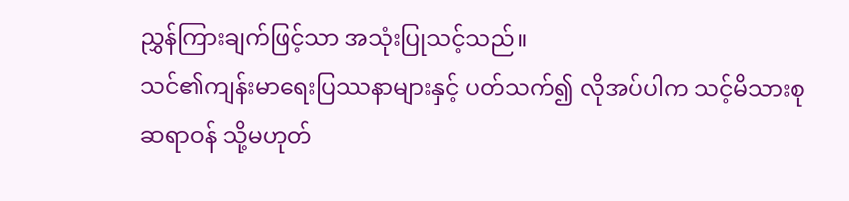ညွှန်ကြားချက်ဖြင့်သာ အသုံးပြုသင့်သည်။
သင်၏ကျန်းမာရေးပြဿနာများနှင့် ပတ်သက်၍ လိုအပ်ပါက သင့်မိသားစုဆရာဝန် သို့မဟုတ်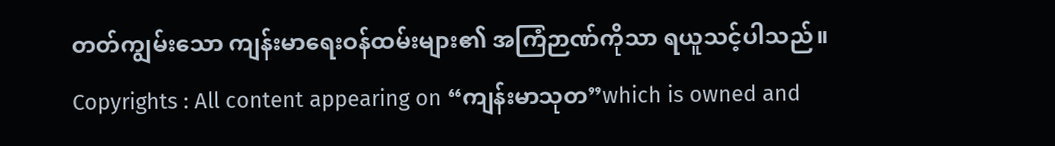တတ်ကျွမ်းသော ကျန်းမာရေးဝန်ထမ်းများ၏ အကြံဉာဏ်ကိုသာ ရယူသင့်ပါသည်။
Copyrights : All content appearing on “ကျန်းမာသုတ”which is owned and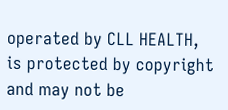operated by CLL HEALTH, is protected by copyright and may not be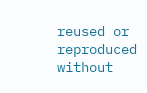reused or reproduced without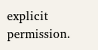explicit permission.